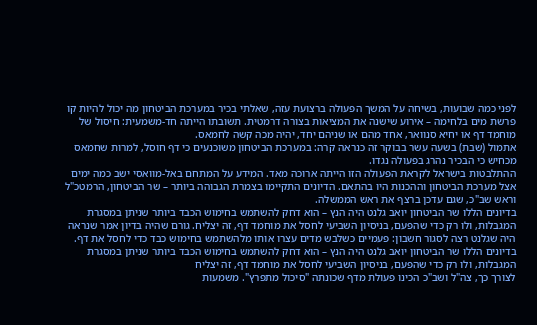לפני כמה שבועות, בשיחה על המשך הפעולה ברצועת עזה, שאלתי בכיר במערכת הביטחון מה יכול להיות קו פרשת מים בלחימה – אירוע שישנה את המציאות בצורה דרמטית. תשובתו הייתה חד-משמעית: חיסול של מוחמד דף או יחיא סנוואר, אחד מהם או שניהם יחד, יהיה מכה קשה לחמאס.
אתמול (שבת) בשעה עשר בבוקר זה כנראה קרה: במערכת הביטחון משוכנעים כי דף חוסל, למרות שחמאס מכחיש כי הבכיר נהרג בפעולה נגדו.
ההתלבטות בישראל לקראת הפעולה הזו הייתה ארוכה מאד. המידע על המתחם באל-מוואסי ישב כמה ימים אצל מערכת הביטחון וההכנות היו בהתאם. הדיונים התקיימו בצמרת הגבוהה ביותר – שר הביטחון, הרמטכ"ל וראש שב"כ, שגם עדכן ברצף את ראש הממשלה.
בדיונים הללו שר הביטחון יואב גלנט היה הנץ – הוא דחק להשתמש בחימוש הכבד ביותר שניתן במסגרת המגבלות, ולו רק כדי שהפעם, בניסיון השביעי לחסל את מוחמד דף, זה יצליח. גורם שהיה בדיון אמר שנראה היה שגלנט רצה לסגור חשבון: פעמיים כשלבש מדים עצרו אותו מלהשתמש בחימוש כבד כדי לחסל את דף.
בדיונים הללו שר הביטחון יואב גלנט היה הנץ – הוא דחק להשתמש בחימוש הכבד ביותר שניתן במסגרת המגבלות, ולו רק כדי שהפעם, בניסיון השביעי לחסל את מוחמד דף, זה יצליח
לצורך כך, צה"ל ושב"כ הכינו פעולת מדף שכונתה "סיכול מתפרץ". משמעות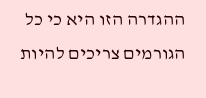ההגדרה הזו היא כי כל הגורמים צריכים להיות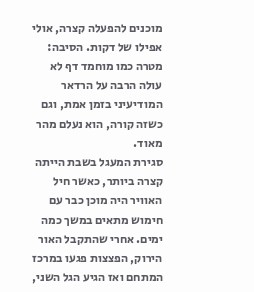מוכנים להפעלה קצרה, אולי אפילו של דקות. הסיבה: מטרה כמו מוחמד דף לא עולה הרבה על הרדאר המודיעיני בזמן אמת, וגם כשזה קורה, הוא נעלם מהר מאוד.
סגירת המעגל בשבת הייתה קצרה ביותר, כאשר חיל האוויר היה מוכן כבר עם חימוש מתאים במשך כמה ימים. אחרי שהתקבל האור הירוק, הפצצות פגעו במרכז המתחם ואז הגיע הגל השני,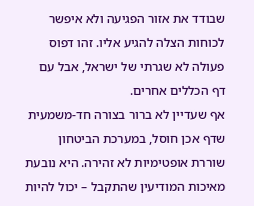שבודד את אזור הפגיעה ולא איפשר לכוחות הצלה להגיע אליו. זהו דפוס פעולה לא שגרתי של ישראל, אבל עם דף הכללים אחרים.
אף שעדיין לא ברור בצורה חד-משמעית שדף אכן חוסל, במערכת הביטחון שוררת אופטימיות לא זהירה. היא נובעת מאיכות המודיעין שהתקבל – יכול להיות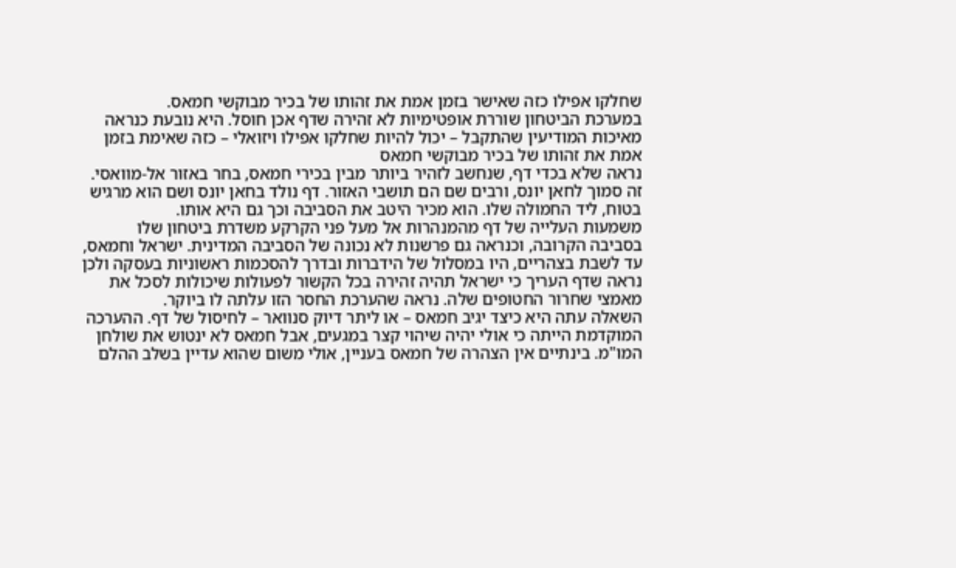שחלקו אפילו כזה שאישר בזמן אמת את זהותו של בכיר מבוקשי חמאס.
במערכת הביטחון שוררת אופטימיות לא זהירה שדף אכן חוסל. היא נובעת כנראה מאיכות המודיעין שהתקבל – יכול להיות שחלקו אפילו ויזואלי – כזה שאימת בזמן אמת את זהותו של בכיר מבוקשי חמאס
נראה שלא בכדי דף, שנחשב לזהיר ביותר מבין בכירי חמאס, בחר באזור אל-מוואסי. זה סמוך לחאן יונס, ורבים שם הם תושבי האזור. דף נולד בחאן יונס ושם הוא מרגיש בטוח, ליד החמולה שלו. הוא מכיר היטב את הסביבה וכך גם היא אותו.
משמעות העלייה של דף מהמנהרות אל מעל פני הקרקע משדרת ביטחון שלו בסביבה הקרובה, וכנראה גם פרשנות לא נכונה של הסביבה המדינית. ישראל וחמאס, עד לשבת בצהריים, היו במסלול של הידברות ובדרך להסכמות ראשוניות בעסקה ולכן נראה שדף העריך כי ישראל תהיה זהירה בכל הקשור לפעולות שיכולות לסכל את מאמצי שחרור החטופים שלה. נראה שהערכת החסר הזו עלתה לו ביוקר.
השאלה עתה היא כיצד יגיב חמאס – או ליתר דיוק סנוואר – לחיסול של דף. ההערכה המוקדמת הייתה כי אולי יהיה שיהוי קצר במגעים, אבל חמאס לא ינטוש את שולחן המו"מ. בינתיים אין הצהרה של חמאס בעניין, אולי משום שהוא עדיין בשלב ההלם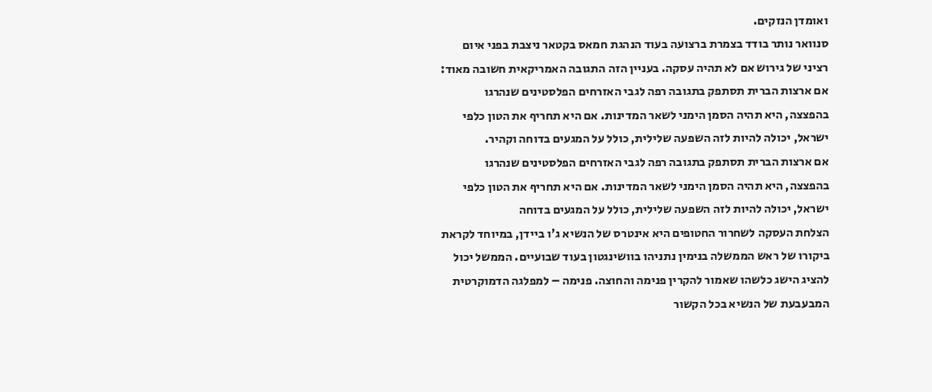ואומדן הנזקים.
סנוואר נותר בודד בצמרת ברצועה בעוד הנהגת חמאס בקטאר ניצבת בפני איום רציני של גירוש אם לא תהיה עסקה. בעניין הזה התגובה האמריקאית חשובה מאוד: אם ארצות הברית תסתפק בתגובה רפה לגבי האזרחים הפלסטינים שנהרגו בהפצצה, היא תהיה הסמן הימני לשאר המדינות. אם היא תחריף את הטון כלפי ישראל, יכולה להיות לזה השפעה שלילית, כולל על המגעים בדוחה וקהיר.
אם ארצות הברית תסתפק בתגובה רפה לגבי האזרחים הפלסטינים שנהרגו בהפצצה, היא תהיה הסמן הימני לשאר המדינות. אם היא תחריף את הטון כלפי ישראל, יכולה להיות לזה השפעה שלילית, כולל על המגעים בדוחה
הצלחת העסקה לשחרור החטופים היא אינטרס של הנשיא ג'ו ביידן, במיוחד לקראת ביקורו של ראש הממשלה בנימין נתניהו בוושינגטון בעוד שבועיים. הממשל יכול להציג הישג כלשהו שאמור להקרין פנימה והחוצה. פנימה – למפלגה הדמוקרטית המבעבעת של הנשיא בכל הקשור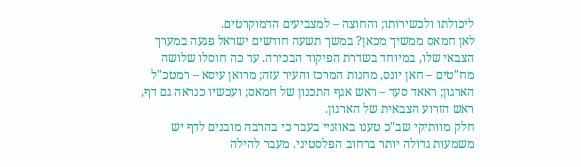ליכולתו ולכשירותו; והחוצה – למצביעים הדמוקרטים.
לאן חמאס ממשיך מכאן? במשך תשעה חודשים ישראל פגעה במערך הצבאי שלו, במיוחד בשדרת הפיקוד הבכירה. עד כה חוסלו שלושה מח"טים – חאן יונס, מחנות המרכז והעיר עזה; מרואן עיסא – רמטכ"ל הארגון; ראאד סעד – ראש אגף התכנון של חמאס; ועכשיו כנראה גם דף, ראש הזרוע הצבאית של הארגון.
חלק מוותיקי שב"כ טענו באוזניי בעבר כי בהרבה מובנים לדף יש משמעות גדולה יותר ברחוב הפלסטיני. מעבר להילה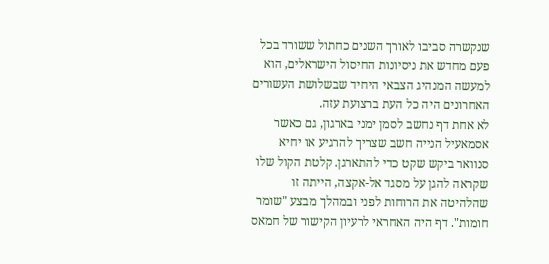שנקשרה סביבו לאורך השנים כחתול ששורד בכל פעם מחדש את ניסיונות החיסול הישראלים, הוא למעשה המנהיג הצבאי היחיד שבשלושת העשורים האחרונים היה כל העת ברצועת עזה.
לא אחת דף נחשב לסמן ימני בארגון, גם כאשר אסמאעיל הנייה חשב שצריך להרגיע או יחיא סנוואר ביקש שקט כדי להתארגן. קלטת הקול שלו שקראה להגן על מסגד אל-אקצה, הייתה זו שהלהיטה את הרוחות לפני ובמהלך מבצע "שומר חומות". דף היה האחראי לרעיון הקישור של חמאס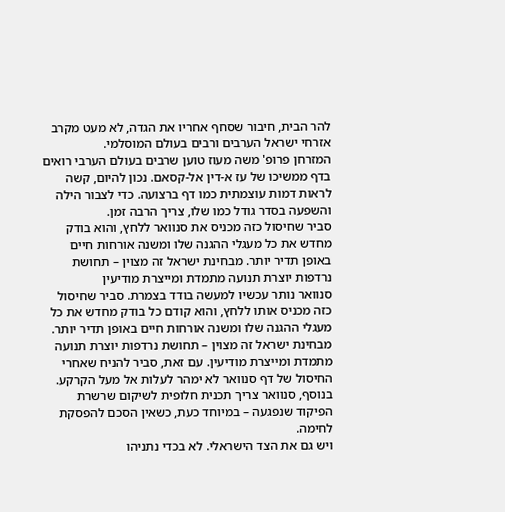להר הבית, חיבור שסחף אחריו את הגדה, לא מעט מקרב אזרחי ישראל הערבים ורבים בעולם המוסלמי.
המזרחן פרופ' משה מעוז טוען שרבים בעולם הערבי רואים בדף ממשיכו של עז א-דין אל-קסאם. נכון להיום, קשה לראות דמות עוצמתית כמו דף ברצועה. כדי לצבור הילה והשפעה בסדר גודל כמו שלו, צריך הרבה זמן.
סביר שחיסול כזה מכניס את סנוואר ללחץ, והוא בודק מחדש את כל מעגלי ההגנה שלו ומשנה אורחות חיים באופן תדיר יותר. מבחינת ישראל זה מצוין – תחושת נרדפות יוצרת תנועה מתמדת ומייצרת מודיעין
סנוואר נותר עכשיו למעשה בודד בצמרת. סביר שחיסול כזה מכניס אותו ללחץ, והוא קודם כל בודק מחדש את כל מעגלי ההגנה שלו ומשנה אורחות חיים באופן תדיר יותר. מבחינת ישראל זה מצוין – תחושת נרדפות יוצרת תנועה מתמדת ומייצרת מודיעין. עם זאת, סביר להניח שאחרי החיסול של דף סנוואר לא ימהר לעלות אל מעל הקרקע. בנוסף, סנוואר צריך תכנית חלופית לשיקום שרשרת הפיקוד שנפגעה – במיוחד כעת, כשאין הסכם להפסקת לחימה.
ויש גם את הצד הישראלי. לא בכדי נתניהו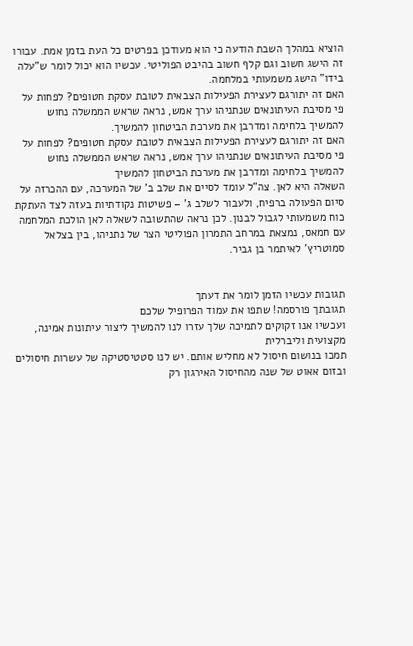הוציא במהלך השבת הודעה כי הוא מעודכן בפרטים כל העת בזמן אמת. עבורו זה הישג חשוב וגם קלף חשוב בהיבט הפוליטי. עכשיו הוא יכול לומר ש"עלה בידו" הישג משמעותי במלחמה.
האם זה יתורגם לעצירת הפעילות הצבאית לטובת עסקת חטופים? לפחות על פי מסיבת העיתונאים שנתניהו ערך אמש, נראה שראש הממשלה נחוש להמשיך בלחימה ומדרבן את מערכת הביטחון להמשיך.
האם זה יתורגם לעצירת הפעילות הצבאית לטובת עסקת חטופים? לפחות על פי מסיבת העיתונאים שנתניהו ערך אמש, נראה שראש הממשלה נחוש להמשיך בלחימה ומדרבן את מערכת הביטחון להמשיך
השאלה היא לאן. צה"ל עומד לסיים את שלב ב' של המערכה, עם ההכרזה על סיום הפעולה ברפיח, ולעבור לשלב ג' – פשיטות נקודתיות בעזה לצד העתקת כוח משמעותי לגבול לבנון. לכן נראה שהתשובה לשאלה לאן הולכת המלחמה עם חמאס, נמצאת במרחב התמרון הפוליטי הצר של נתניהו, בין בצלאל סמוטריץ' לאיתמר בן גביר.


תגובות עכשיו הזמן לומר את דעתך
תגובתך פורסמה! שתפו את עמוד הפרופיל שלכם
ועכשיו אנו זקוקים לתמיכה שלך עזרו לנו להמשיך ליצור עיתונות אמינה, מקצועית וליברלית
תמכו בנושום חיסול לא מחליש אותם. יש לנו סטטיסטיקה של עשרות חיסולים ובזום אאוט של שנה מהחיסול האירגון רק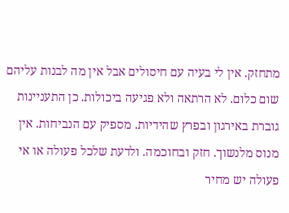מתחזק. אין לי בעיה עם חיסולים אבל אין מה לבנות עליהם שום כלום. לא הרתאה ולא פגיעה ביכולות. כן התעניינות גוברת באירגון ובפרץ שהידיות. מספיק עם הנביחות. אין מנוס מלנשוך. חזק ובחוכמה. ולדעת שלכל פעולה או אי פעולה יש מחיר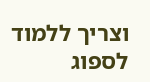וצריך ללמוד לספוג